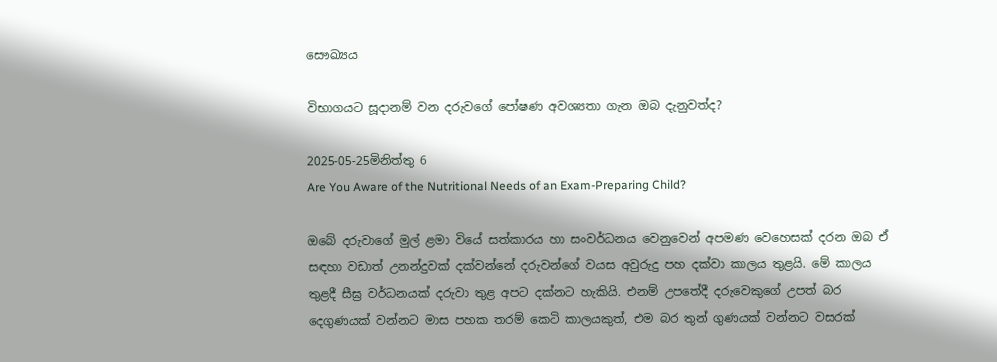සෞඛ්‍යය

විභාගයට සූදානම් වන දරුවගේ පෝෂණ අවශ්‍යතා ගැන ඔබ දැනුවත්ද?

2025-05-25මිනිත්තු 6
Are You Aware of the Nutritional Needs of an Exam-Preparing Child?

ඔබේ දරුවාගේ මුල් ළමා වියේ සත්කාරය හා සංවර්ධනය වෙනුවෙන් අපමණ වෙහෙසක් දරන ඔබ ඒ සඳහා වඩාත් උනන්දුවක් දක්වන්නේ දරුවන්ගේ වයස අවුරුදු පහ දක්වා කාලය තුළයි. මේ කාලය තුළදී සීඝ්‍ර වර්ධනයක් දරුවා තුළ අපට දක්නට හැකියි. එනම් උපතේදී දරුවෙකුගේ උපත් බර දෙගුණයක් වන්නට මාස පහක තරම් කෙටි කාලයකුත්, එම බර තුන් ගුණයක් වන්නට වසරක්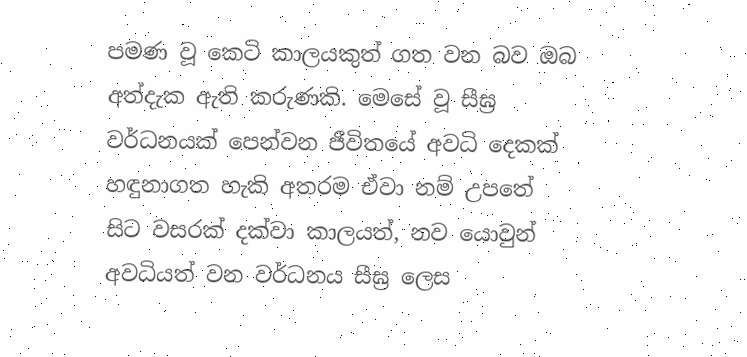පමණ වූ කෙටි කාලයකුත් ගත වන බව ඔබ අත්දැක ඇති කරුණකි. මෙසේ වූ සීඝ්‍ර වර්ධනයක් පෙන්වන ජීවිතයේ අවධි දෙකක් හඳුනාගත හැකි අතරම ඒවා නම් උපතේ සිට වසරක් දක්වා කාලයත්, නව යොවුන් අවධියත් වන වර්ධනය සීඝ්‍ර ලෙස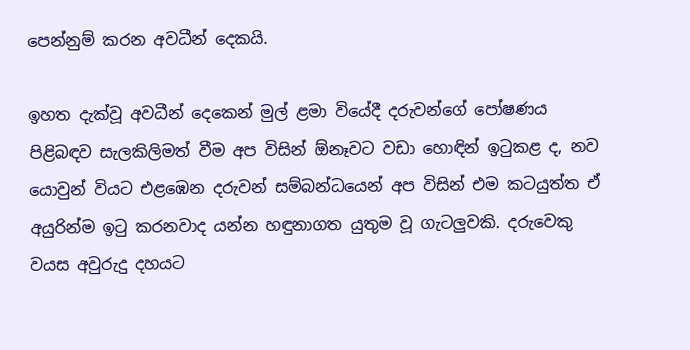පෙන්නුම් කරන අවධීන් දෙකයි.

ඉහත දැක්වූ අවධීන් දෙකෙන් මුල් ළමා වියේදී දරුවන්ගේ පෝෂණය පිළිබඳව සැලකිලිමත් වීම අප විසින් ඕනෑවට වඩා හොඳින් ඉටුකළ ද, නව යොවුන් වියට එළඹෙන දරුවන් සම්බන්ධයෙන් අප විසින් එම කටයුත්ත ඒ අයුරින්ම ඉටු කරනවාද යන්න හඳුනාගත යුතුම වූ ගැටලුවකි. දරුවෙකු වයස අවුරුදු දහයට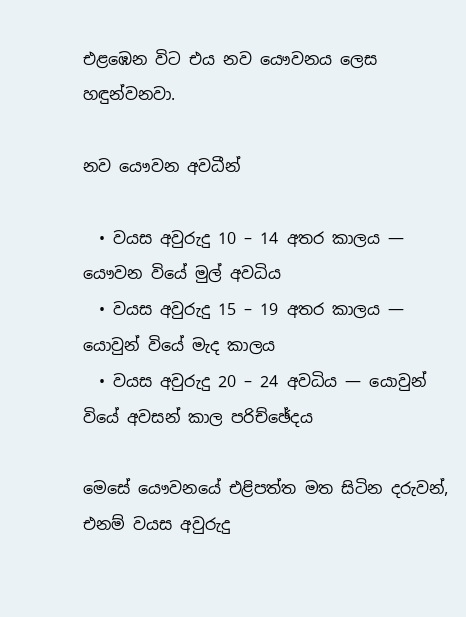එළඹෙන විට එය නව යෞවනය ලෙස හඳුන්වනවා.

නව යෞවන අවධීන්

  • වයස අවුරුදු 10 – 14 අතර කාලය — යෞවන වියේ මුල් අවධිය
  • වයස අවුරුදු 15 – 19 අතර කාලය — යොවුන් වියේ මැද කාලය
  • වයස අවුරුදු 20 – 24 අවධිය — යොවුන් වියේ අවසන් කාල පරිච්ඡේදය

මෙසේ යෞවනයේ එළිපත්ත මත සිටින දරුවන්, එනම් වයස අවුරුදු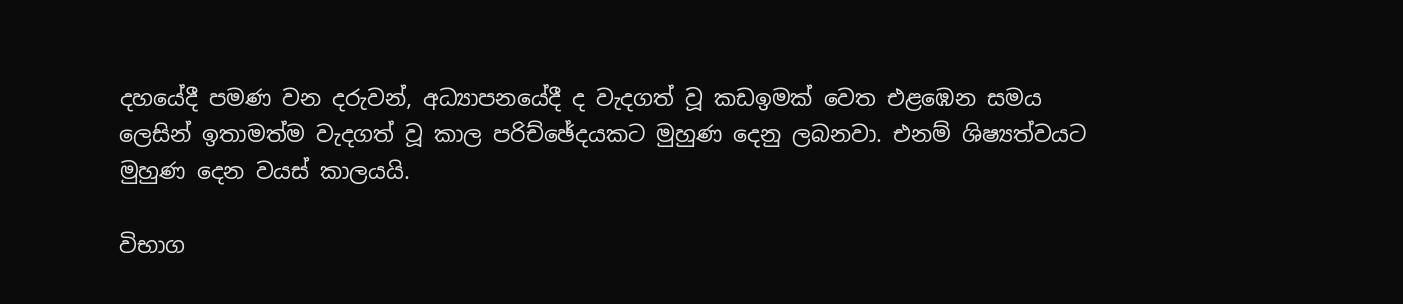දහයේදී පමණ වන දරුවන්, අධ්‍යාපනයේදී ද වැදගත් වූ කඩඉමක් වෙත එළඹෙන සමය ලෙසින් ඉතාමත්ම වැදගත් වූ කාල පරිච්ඡේදයකට මුහුණ දෙනු ලබනවා. එනම් ශිෂ්‍යත්වයට මුහුණ දෙන වයස් කාලයයි.

විභාග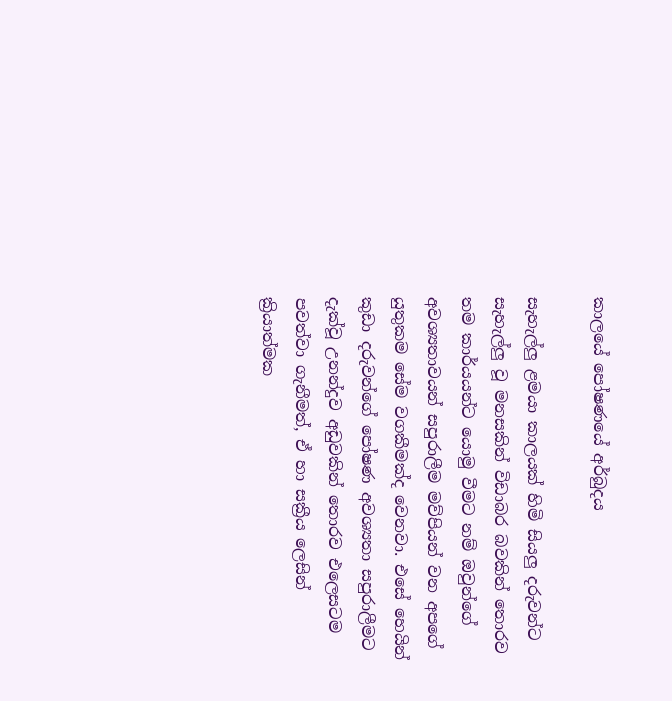කාලයේ පෝෂණයේ අර්බුදය

සැහැල්ලු ළමයා කාලයක් හිමි සියලු දරුවන්ට සැහැල්ලු වූ මනසකින් විඩාබර බවකින් තොරව තම කාර්යයන්ට යොමු වීමට නම් ඔවුන්ගේ අවශ්‍යතාවයන් සපුරාලීම මව්පියන් වන අපගේ යුතුකම සේම වගකීමක්ද වෙනවා. එසේ හෙයින් කුඩා දරුවන්ගේ පෝෂණ අවශ්‍යතා සපුරාලීමට දැක්වූ උනන්දුව අඩුවකින් තොරව එලෙසටම පවත්වා ගැනීමත්, ඒ හා සක්‍රීය ලෙසින් ක්‍රියාත්මක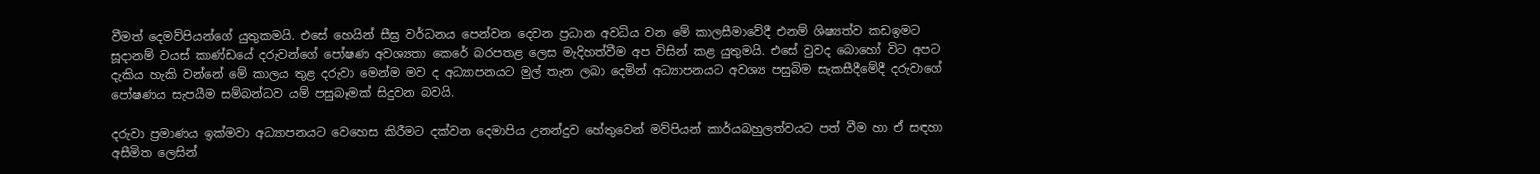වීමත් දෙමව්පියන්ගේ යුතුකමයි. එසේ හෙයින් සීඝ්‍ර වර්ධනය පෙන්වන දෙවන ප්‍රධාන අවධිය වන මේ කාලසීමාවේදී එනම් ශිෂ්‍යත්ව කඩඉමට සූදානම් වයස් කාණ්ඩයේ දරුවන්ගේ පෝෂණ අවශ්‍යතා කෙරේ බරපතළ ලෙස මැදිහත්වීම අප විසින් කළ යුතුමයි. එසේ වුවද බොහෝ විට අපට දැකිය හැකි වන්නේ මේ කාලය තුළ දරුවා මෙන්ම මව ද අධ්‍යාපනයට මුල් තැන ලබා දෙමින් අධ්‍යාපනයට අවශ්‍ය පසුබිම සැකසීදීමේදී දරුවාගේ පෝෂණය සැපයීම සම්බන්ධව යම් පසුබෑමක් සිදුවන බවයි.

දරුවා ප්‍රමාණය ඉක්මවා අධ්‍යාපනයට වෙහෙස කිරීමට දක්වන දෙමාපිය උනන්දුව හේතුවෙන් මව්පියන් කාර්යබහුලත්වයට පත් වීම හා ඒ සඳහා අසීමිත ලෙසින්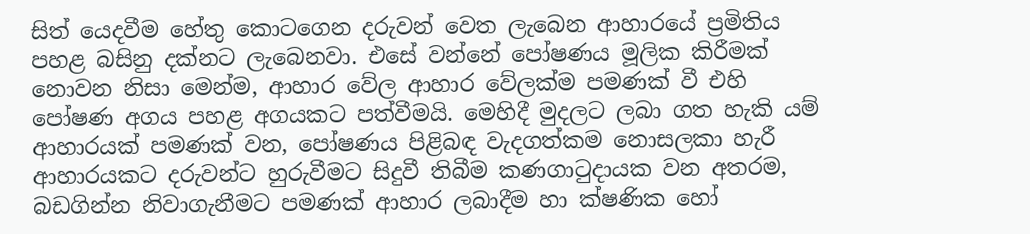සිත් යෙදවීම හේතු කොටගෙන දරුවන් වෙත ලැබෙන ආහාරයේ ප්‍රමිතිය පහළ බසිනු දක්නට ලැබෙනවා. එසේ වන්නේ පෝෂණය මූලික කිරීමක් නොවන නිසා මෙන්ම, ආහාර වේල ආහාර වේලක්ම පමණක් වී එහි පෝෂණ අගය පහළ අගයකට පත්වීමයි. මෙහිදී මුදලට ලබා ගත හැකි යම් ආහාරයක් පමණක් වන, පෝෂණය පිළිබඳ වැදගත්කම නොසලකා හැරී ආහාරයකට දරුවන්ට හුරුවීමට සිදුවී තිබීම කණගාටුදායක වන අතරම, බඩගින්න නිවාගැනීමට පමණක් ආහාර ලබාදීම හා ක්ෂණික හෝ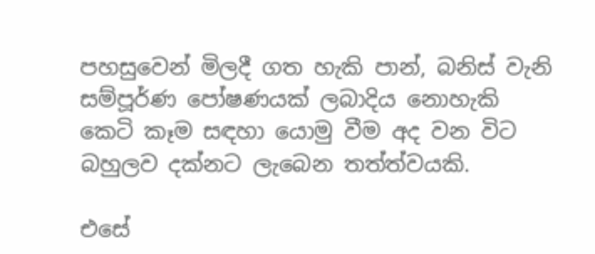පහසුවෙන් මිලදී ගත හැකි පාන්, බනිස් වැනි සම්පූර්ණ පෝෂණයක් ලබාදිය නොහැකි කෙටි කෑම සඳහා යොමු වීම අද වන විට බහුලව දක්නට ලැබෙන තත්ත්වයකි.

එසේ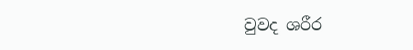වුවද ශරීර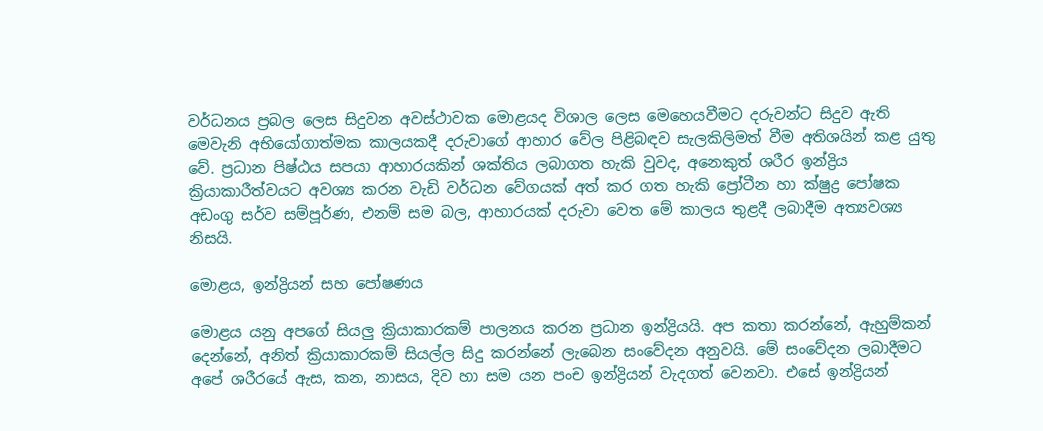වර්ධනය ප්‍රබල ලෙස සිදුවන අවස්ථාවක මොළයද විශාල ලෙස මෙහෙයවීමට දරුවන්ට සිදුව ඇති මෙවැනි අභියෝගාත්මක කාලයකදී දරුවාගේ ආහාර වේල පිළිබඳව සැලකිලිමත් වීම අතිශයින් කළ යුතු වේ. ප්‍රධාන පිෂ්ඨය සපයා ආහාරයකින් ශක්තිය ලබාගත හැකි වුවද, අනෙකුත් ශරීර ඉන්ද්‍රිය ක්‍රියාකාරීත්වයට අවශ්‍ය කරන වැඩි වර්ධන වේගයක් අත් කර ගත හැකි ප්‍රෝටීන හා ක්ෂුද්‍ර පෝෂක අඩංගු සර්ව සම්පූර්ණ, එනම් සම බල, ආහාරයක් දරුවා වෙත මේ කාලය තුළදී ලබාදීම අත්‍යවශ්‍ය නිසයි.

මොළය, ඉන්ද්‍රියන් සහ පෝෂණය

මොළය යනු අපගේ සියලු ක්‍රියාකාරකම් පාලනය කරන ප්‍රධාන ඉන්ද්‍රියයි. අප කතා කරන්නේ, ඇහුම්කන් දෙන්නේ, අනිත් ක්‍රියාකාරකම් සියල්ල සිදු කරන්නේ ලැබෙන සංවේදන අනුවයි. මේ සංවේදන ලබාදීමට අපේ ශරීරයේ ඇස, කන, නාසය, දිව හා සම යන පංච ඉන්ද්‍රියන් වැදගත් වෙනවා. එසේ ඉන්ද්‍රියන්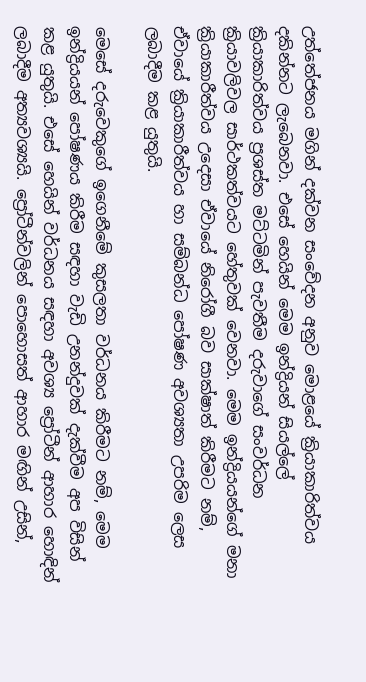උත්තේජනය මගින් දක්වන සංවේදන අනුව මොළයේ ක්‍රියාකාරිත්වය දකින්නට ලැබෙනවා. එසේ හෙයින් මෙම ඉන්ද්‍රියන් සියල්ලේ ක්‍රියාකාරිත්වය ප්‍රශස්ත මට්ටමින් පැවතීම දරුවාගේ සංවර්ධන ක්‍රියාවලිවල සාර්ථකත්වයට හේතුවක් වෙනවා. මෙම ඉන්ද්‍රියයන්ගේ මනා ක්‍රියාකාරීත්වය උදෙසා ඒවායේ නිරෝගී බව සාක්ෂාත් කිරීමට නම්, ඒවායේ ක්‍රියාකාරීත්වය හා සම්බන්ධ පෝෂණ අවශ්‍යතා උපරිම ලෙස ලබාදීම කළ යුතුයි.

මෙසේ දරුවෙකුගේ ඉගෙනීමේ කුසලතා වර්ධනය කිරීමට නම්, මෙම ඉන්ද්‍රියයන් පෝෂණය කිරීම සඳහා වැඩි උනන්දුවක් දැක්වීම අප විසින් කළ යුතුයි. එසේ හෙයින් වර්ධනය සඳහා අවශ්‍ය ප්‍රෝටීන් ආහාර හොඳින් ලබාදීම අත්‍යවශ්‍යයි. ප්‍රෝටීන්වලින් පොහොසත් ආහාර මඟින් උසින්,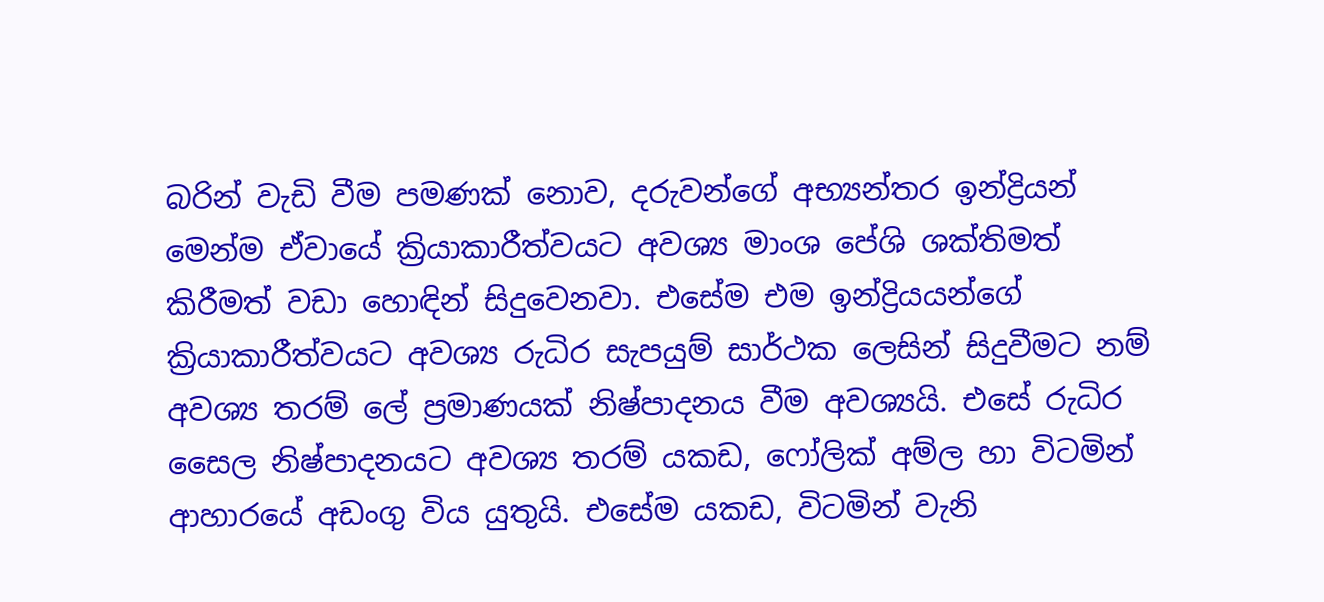බරින් වැඩි වීම පමණක් නොව, දරුවන්ගේ අභ්‍යන්තර ඉන්ද්‍රියන් මෙන්ම ඒවායේ ක්‍රියාකාරීත්වයට අවශ්‍ය මාංශ පේශි ශක්තිමත් කිරීමත් වඩා හොඳින් සිදුවෙනවා. එසේම එම ඉන්ද්‍රියයන්ගේ ක්‍රියාකාරීත්වයට අවශ්‍ය රුධිර සැපයුම් සාර්ථක ලෙසින් සිදුවීමට නම් අවශ්‍ය තරම් ලේ ප්‍රමාණයක් නිෂ්පාදනය වීම අවශ්‍යයි. එසේ රුධිර සෛල නිෂ්පාදනයට අවශ්‍ය තරම් යකඩ, ෆෝලික් අම්ල හා විටමින් ආහාරයේ අඩංගු විය යුතුයි. එසේම යකඩ, විටමින් වැනි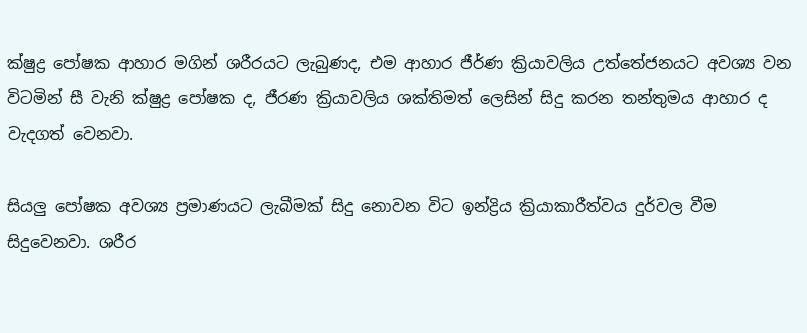ක්ෂුද්‍ර පෝෂක ආහාර මගින් ශරීරයට ලැබුණද, එම ආහාර ජීර්ණ ක්‍රියාවලිය උත්තේජනයට අවශ්‍ය වන විටමින් සී වැනි ක්ෂුද්‍ර පෝෂක ද, ජීරණ ක්‍රියාවලිය ශක්තිමත් ලෙසින් සිදු කරන තන්තුමය ආහාර ද වැදගත් වෙනවා.

සියලු පෝෂක අවශ්‍ය ප්‍රමාණයට ලැබීමක් සිදු නොවන විට ඉන්ද්‍රිය ක්‍රියාකාරීත්වය දුර්වල වීම සිදුවෙනවා. ශරීර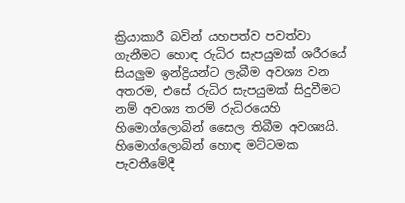ක්‍රියාකාරී බවින් යහපත්ව පවත්වා ගැනීමට හොඳ රුධිර සැපයුමක් ශරීරයේ සියලුම ඉන්ද්‍රියන්ට ලැබීම අවශ්‍ය වන අතරම, එසේ රුධිර සැපයුමක් සිදුවීමට නම් අවශ්‍ය තරම් රුධිරයෙහි හිමොග්ලොබින් සෛල තිබීම අවශ්‍යයි. හිමොග්ලොබින් හොඳ මට්ටමක පැවතීමේදී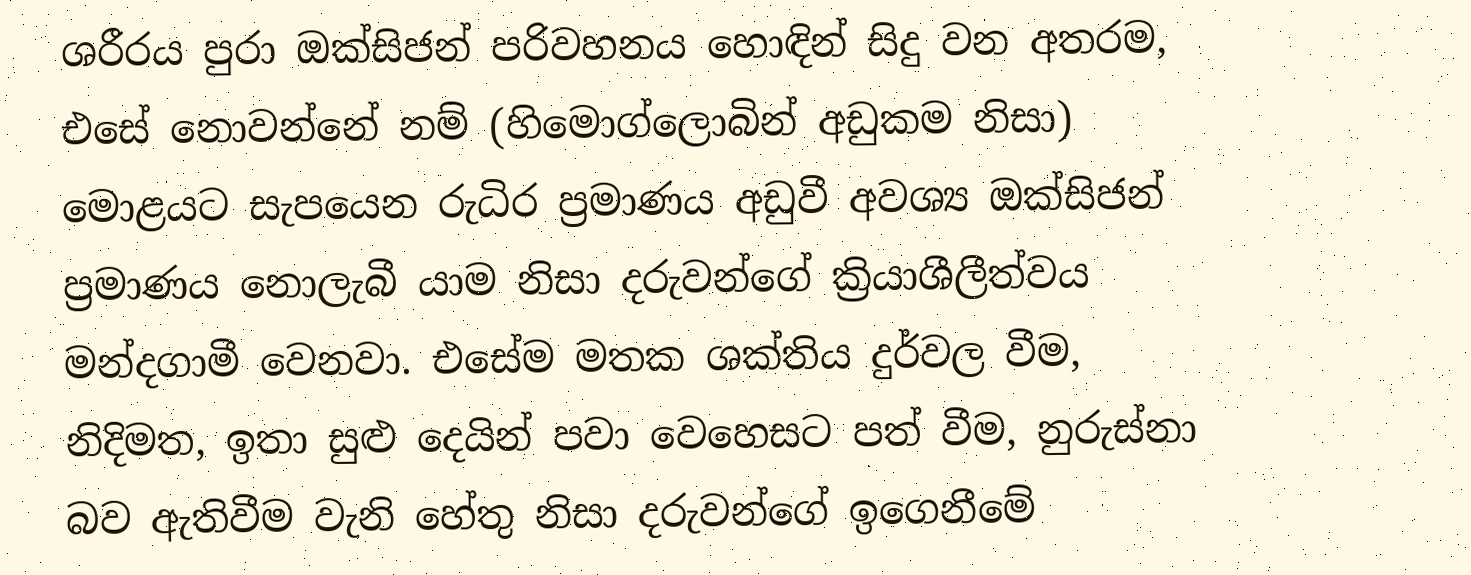ශරීරය පුරා ඔක්සිජන් පරිවහනය හොඳින් සිදු වන අතරම, එසේ නොවන්නේ නම් (හිමොග්ලොබින් අඩුකම නිසා) මොළයට සැපයෙන රුධිර ප්‍රමාණය අඩුවී අවශ්‍ය ඔක්සිජන් ප්‍රමාණය නොලැබී යාම නිසා දරුවන්ගේ ක්‍රියාශීලීත්වය මන්දගාමී වෙනවා. එසේම මතක ශක්තිය දුර්වල වීම, නිදිමත, ඉතා සුළු දෙයින් පවා වෙහෙසට පත් වීම, නුරුස්නා බව ඇතිවීම වැනි හේතු නිසා දරුවන්ගේ ඉගෙනීමේ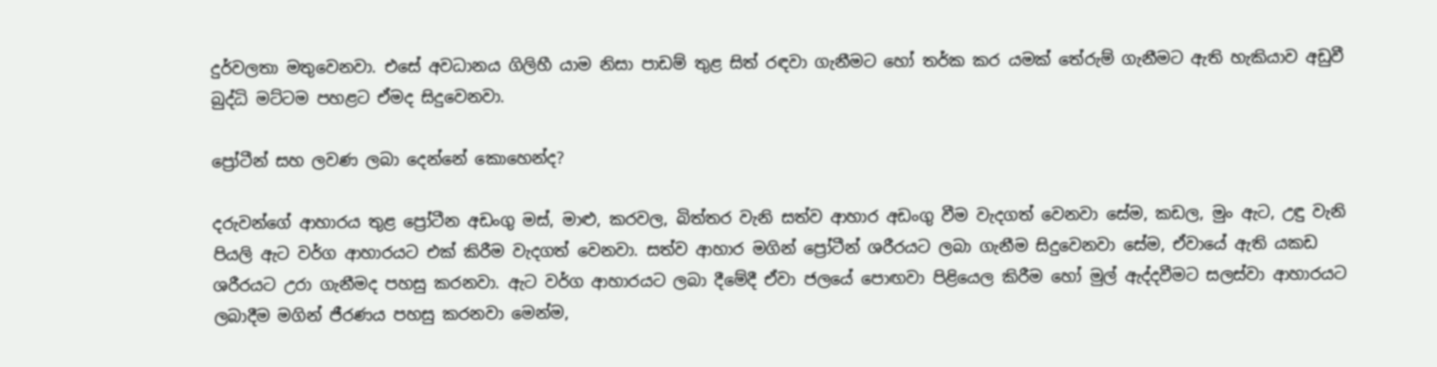දුර්වලතා මතුවෙනවා. එසේ අවධානය ගිලිහී යාම නිසා පාඩම් තුළ සිත් රඳවා ගැනීමට හෝ තර්ක කර යමක් තේරුම් ගැනීමට ඇති හැකියාව අඩුවී බුද්ධි මට්ටම පහළට ඒමද සිදුවෙනවා.

ප්‍රෝටීන් සහ ලවණ ලබා දෙන්නේ කොහෙන්ද?

දරුවන්ගේ ආහාරය තුළ ප්‍රෝටීන අඩංගු මස්, මාළු, කරවල, බිත්තර වැනි සත්ව ආහාර අඩංගු වීම වැදගත් වෙනවා සේම, කඩල, මුං ඇට, උඳු වැනි පියලි ඇට වර්ග ආහාරයට එක් කිරීම වැදගත් වෙනවා. සත්ව ආහාර මගින් ප්‍රෝටීන් ශරීරයට ලබා ගැනීම සිදුවෙනවා සේම, ඒවායේ ඇති යකඩ ශරීරයට උරා ගැනීමද පහසු කරනවා. ඇට වර්ග ආහාරයට ලබා දීමේදී ඒවා ජලයේ පොඟවා පිළියෙල කිරීම හෝ මුල් ඇද්දවීමට සලස්වා ආහාරයට ලබාදීම මගින් ජීරණය පහසු කරනවා මෙන්ම,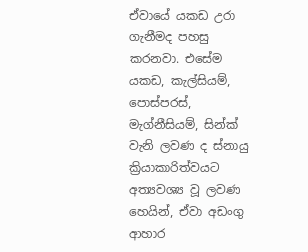ඒවායේ යකඩ උරා ගැනීමද පහසු කරනවා. එසේම යකඩ, කැල්සියම්, පොස්පරස්, මැග්නීසියම්, සින්ක් වැනි ලවණ ද ස්නායු ක්‍රියාකාරිත්වයට අත්‍යවශ්‍ය වූ ලවණ හෙයින්, ඒවා අඩංගු ආහාර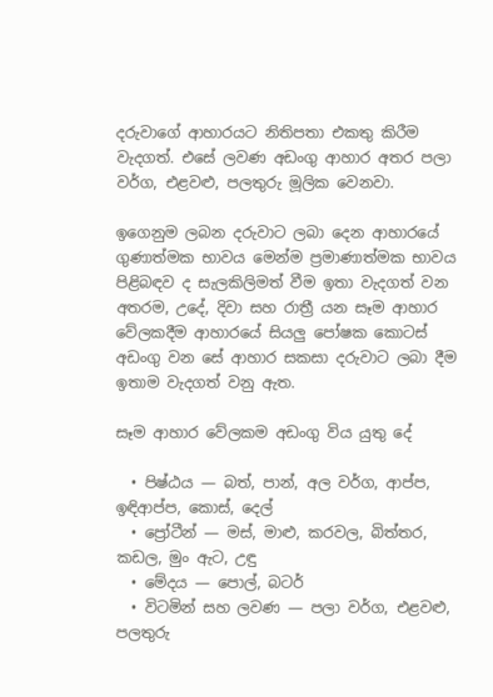දරුවාගේ ආහාරයට නිතිපතා එකතු කිරීම වැදගත්. එසේ ලවණ අඩංගු ආහාර අතර පලා වර්ග, එළවළු, පලතුරු මූලික වෙනවා.

ඉගෙනුම ලබන දරුවාට ලබා දෙන ආහාරයේ ගුණාත්මක භාවය මෙන්ම ප්‍රමාණාත්මක භාවය පිළිබඳව ද සැලකිලිමත් වීම ඉතා වැදගත් වන අතරම, උදේ, දිවා සහ රාත්‍රී යන සෑම ආහාර වේලකදීම ආහාරයේ සියලු පෝෂක කොටස් අඩංගු වන සේ ආහාර සකසා දරුවාට ලබා දීම ඉතාම වැදගත් වනු ඇත.

සෑම ආහාර වේලකම අඩංගු විය යුතු දේ

  • පිෂ්ඨය — බත්, පාන්, අල වර්ග, ආප්ප, ඉඳිආප්ප, කොස්, දෙල්
  • ප්‍රෝටීන් — මස්, මාළු, කරවල, බිත්තර, කඩල, මුං ඇට, උඳු
  • මේදය — පොල්, බටර්
  • විටමින් සහ ලවණ — පලා වර්ග, එළවළු, පලතුරු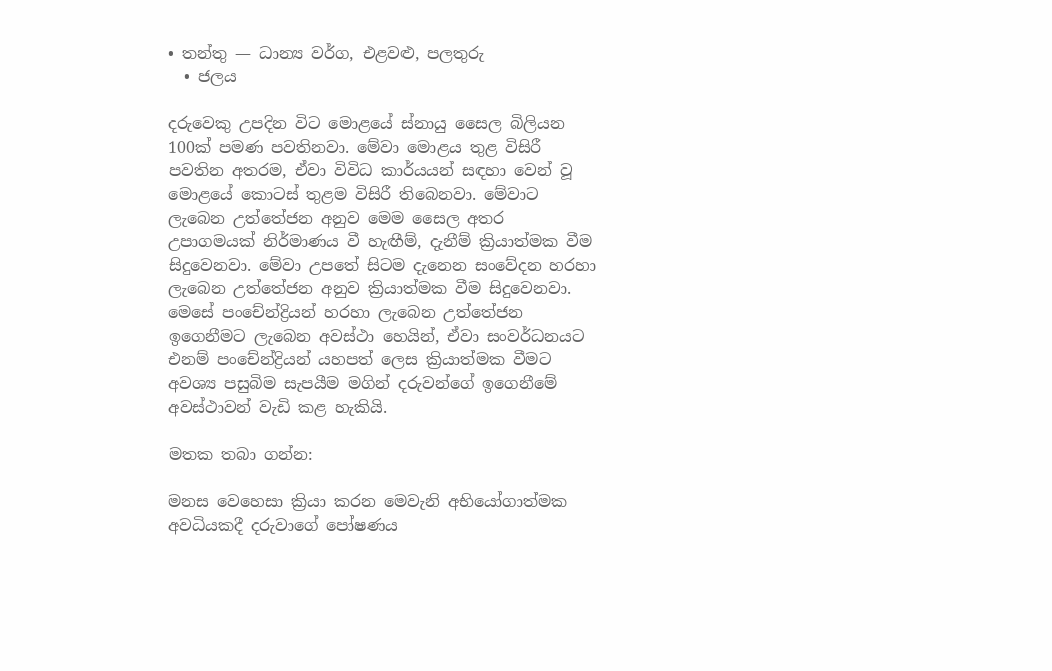• තන්තු — ධාන්‍ය වර්ග, එළවළු, පලතුරු
  • ජලය

දරුවෙකු උපදින විට මොළයේ ස්නායු සෛල බිලියන 100ක් පමණ පවතිනවා. මේවා මොළය තුළ විසිරී පවතින අතරම, ඒවා විවිධ කාර්යයන් සඳහා වෙන් වූ මොළයේ කොටස් තුළම විසිරී තිබෙනවා. මේවාට ලැබෙන උත්තේජන අනුව මෙම සෛල අතර උපාගමයක් නිර්මාණය වී හැඟීම්, දැනීම් ක්‍රියාත්මක වීම සිදුවෙනවා. මේවා උපතේ සිටම දැනෙන සංවේදන හරහා ලැබෙන උත්තේජන අනුව ක්‍රියාත්මක වීම සිදුවෙනවා. මෙසේ පංචේන්ද්‍රියන් හරහා ලැබෙන උත්තේජන ඉගෙනීමට ලැබෙන අවස්ථා හෙයින්, ඒවා සංවර්ධනයට එනම් පංචේන්ද්‍රියන් යහපත් ලෙස ක්‍රියාත්මක වීමට අවශ්‍ය පසුබිම සැපයීම මගින් දරුවන්ගේ ඉගෙනීමේ අවස්ථාවන් වැඩි කළ හැකියි.

මතක තබා ගන්න:

මනස වෙහෙසා ක්‍රියා කරන මෙවැනි අභියෝගාත්මක අවධියකදී දරුවාගේ පෝෂණය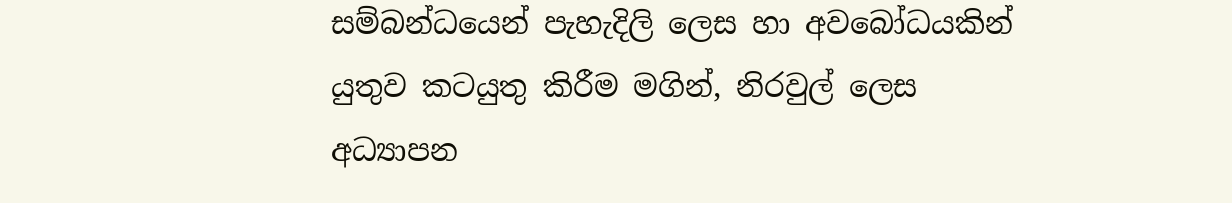සම්බන්ධයෙන් පැහැදිලි ලෙස හා අවබෝධයකින් යුතුව කටයුතු කිරීම මගින්, නිරවුල් ලෙස අධ්‍යාපන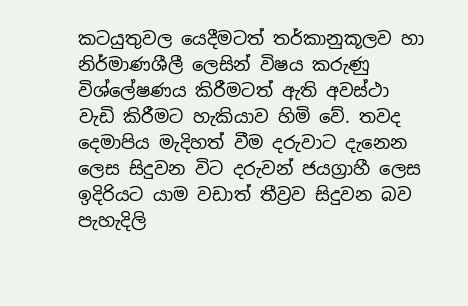කටයුතුවල යෙදීමටත් තර්කානුකූලව හා නිර්මාණශීලී ලෙසින් විෂය කරුණු විශ්ලේෂණය කිරීමටත් ඇති අවස්ථා වැඩි කිරීමට හැකියාව හිමි වේ. තවද දෙමාපිය මැදිහත් වීම දරුවාට දැනෙන ලෙස සිදුවන විට දරුවන් ජයග්‍රාහී ලෙස ඉදිරියට යාම වඩාත් තීව්‍රව සිදුවන බව පැහැදිලි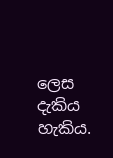ලෙස දැකිය හැකිය.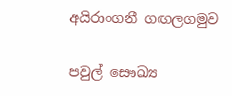අයිරාංගනී ගඟලගමුව

පවුල් සෞඛ්‍ය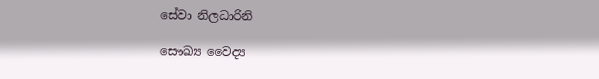සේවා නිලධාරිනි

සෞඛ්‍ය වෛද්‍ය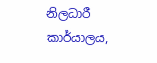නිලධාරී කාර්යාලය,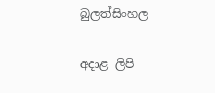බුලත්සිංහල

අදාළ ලිපි